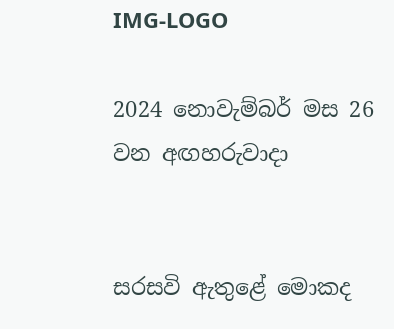IMG-LOGO

2024 නොවැම්බර් මස 26 වන අඟහරුවාදා


සරසවි ඇතුළේ මොකද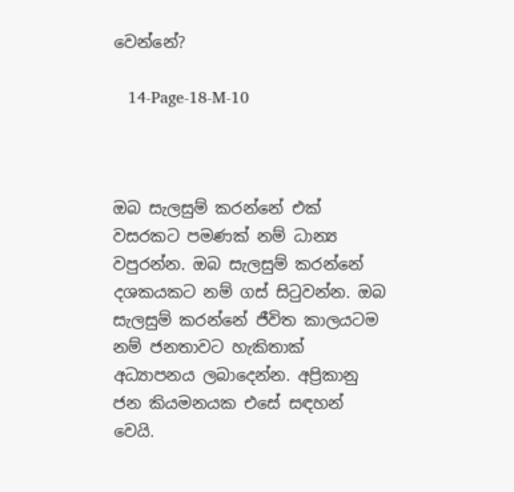වෙන්නේ?

   14-Page-18-M-10



ඔබ සැලසුම් කරන්නේ එක් වසරකට පමණක් නම් ධාන්‍ය වපුරන්න. ඔබ සැලසුම් කරන්නේ දශකයකට නම් ගස් සිටුවන්න. ඔබ සැලසුම් කරන්නේ ජීවිත කාලයටම නම් ජනතාවට හැකිතාක් අධ්‍යාපනය ලබාදෙන්න. අප්‍රිකානු ජන කියමනයක එසේ සඳහන් වෙයි.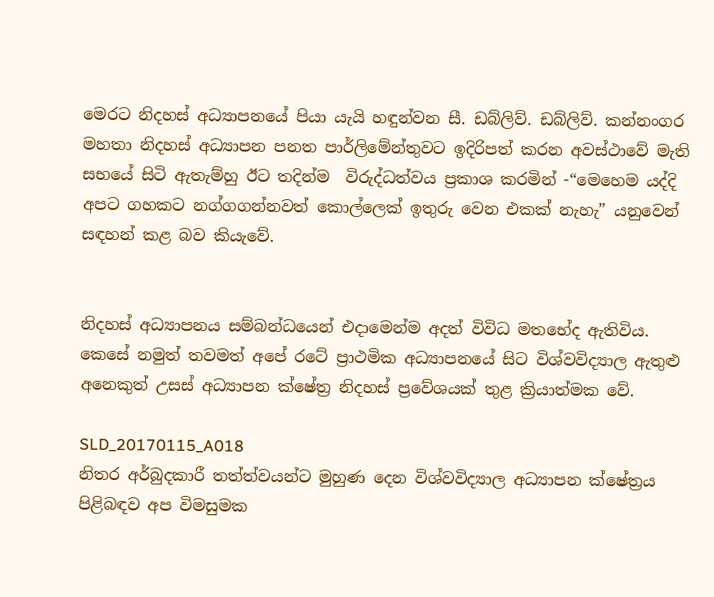මෙරට නිදහස් අධ්‍යාපනයේ පියා යැයි හඳුන්වන සී. ඩබ්ලිව්. ඩබ්ලිව්. කන්නංගර මහතා නිදහස් අධ්‍යාපන පනත පාර්ලිමේන්තුවට ඉදිරිපත් කරන අවස්ථාවේ මැති සභයේ සිටි ඇතැම්හු ඊට තදින්ම  විරුද්ධත්වය ප්‍රකාශ කරමින් -“මෙහෙම යද්දි අපට ගහකට නග්ගගන්නවත් කොල්ලෙක් ඉතුරු වෙන එකක් නැහැ” යනුවෙන් සඳහන් කළ බව කියැවේ.


නිදහස් අධ්‍යාපනය සම්බන්ධයෙන් එදාමෙන්ම අදත් විවිධ මතභේද ඇතිවිය. කෙසේ නමුත් තවමත් අපේ රටේ ප්‍රාථමික අධ්‍යාපනයේ සිට විශ්වවිද්‍යාල ඇතුළු අනෙකුත් උසස් අධ්‍යාපන ක්ෂේත්‍ර නිදහස් ප්‍රවේශයක් තුළ ක්‍රියාත්මක වේ.

SLD_20170115_A018
නිතර අර්බුදකාරී තත්ත්වයන්ට මුහුණ දෙන විශ්වවිද්‍යාල අධ්‍යාපන ක්ෂේත්‍රය පිළිබඳව අප විමසුමක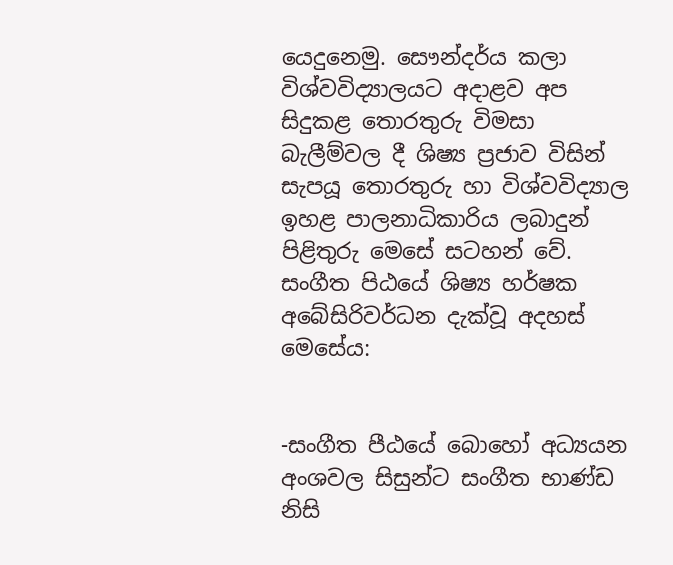යෙදුනෙමු. සෞන්දර්ය කලා විශ්වවිද්‍යාලයට අදාළව අප සිදුකළ තොරතුරු විමසා බැලීම්වල දී ශිෂ්‍ය ප්‍රජාව විසින් සැපයූ තොරතුරු හා විශ්වවිද්‍යාල ඉහළ පාලනාධිකාරිය ලබාදුන් පිළිතුරු මෙසේ සටහන් වේ.
සංගීත පිඨයේ ශිෂ්‍ය හර්ෂක අබේසිරිවර්ධන දැක්වූ අදහස් මෙසේය:


-සංගීත පීඨයේ බොහෝ අධ්‍යයන අංශවල සිසුන්ට සංගීත භාණ්ඩ නිසි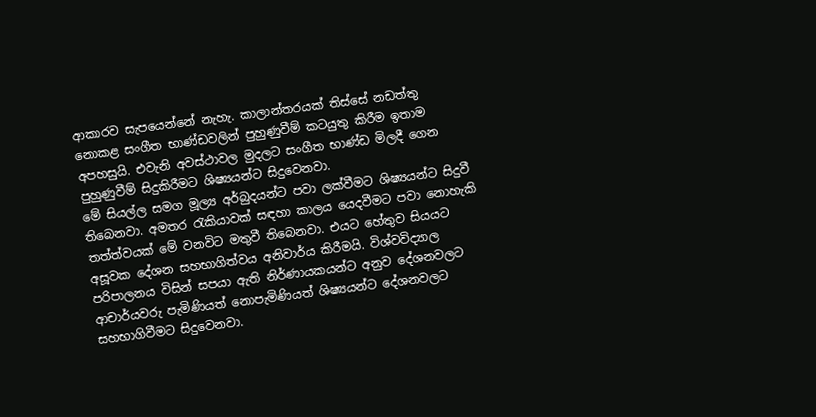ආකාරව සැපයෙන්නේ නැහැ. කාලාන්තරයක් තිස්සේ නඩත්තු නොකළ සංගීත භාණ්ඩවලින් පුහුණුවීම් කටයුතු කිරීම ඉතාම අපහසුයි. එවැනි අවස්ථාවල මුදලට සංගීත භාණ්ඩ මිලදී ගෙන පුහුණුවීම් සිදුකිරීමට ශිෂ්‍යයන්ට සිදුවෙනවා.
මේ සියල්ල සමග මූල්‍ය අර්බුදයන්ට පවා ලක්වීමට ශිෂ්‍යයන්ට සිදුවී තිබෙනවා. අමතර රැකියාවක් සඳහා කාලය යෙදවීමට පවා නොහැකි තත්ත්වයක් මේ වනවිට මතුවී තිබෙනවා. එයට හේතුව සියයට අසූවක දේශන සහභාගිත්වය අනිවාර්ය කිරීමයි. විශ්වවිද්‍යාල පරිපාලනය විසින් සපයා ඇති නිර්ණායකයන්ට අනුව දේශනවලට ආචාර්යවරු පැමිණියත් නොපැමිණියත් ශිෂ්‍යයන්ට දේශනවලට සහභාගිවීමට සිදුවෙනවා.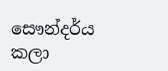සෞන්දර්ය කලා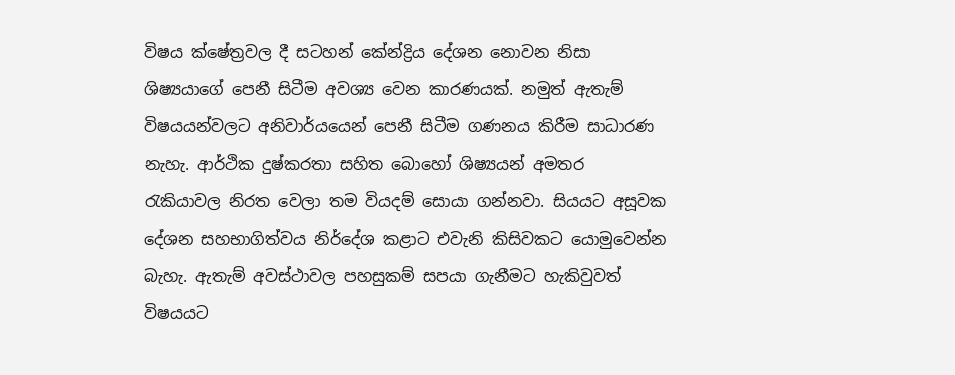විෂය ක්ෂේත්‍රවල දී සටහන් කේන්ද්‍රිය දේශන නොවන නිසා ශිෂ්‍යයාගේ පෙනී සිටීම අවශ්‍ය වෙන කාරණයක්. නමුත් ඇතැම් විෂයයන්වලට අනිවාර්යයෙන් පෙනී සිටීම ගණනය කිරීම සාධාරණ නැහැ. ආර්ථික දුෂ්කරතා සහිත බොහෝ ශිෂ්‍යයන් අමතර රැකියාවල නිරත වෙලා තම වියදම් සොයා ගන්නවා. සියයට අසූවක දේශන සහභාගිත්වය නිර්දේශ කළාට එවැනි කිසිවකට යොමුවෙන්න බැහැ. ඇතැම් අවස්ථාවල පහසුකම් සපයා ගැනීමට හැකිවුවත් විෂයයට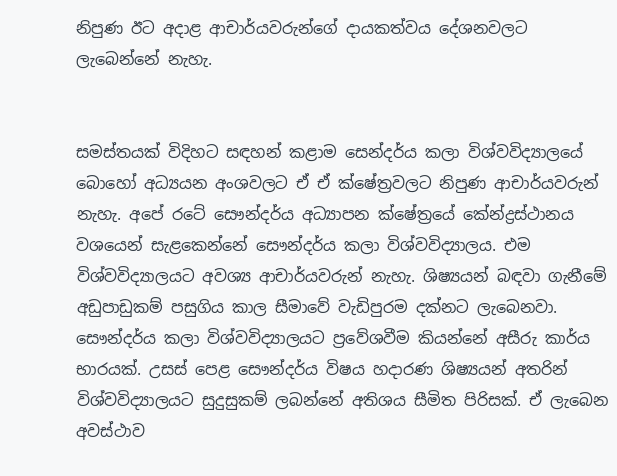නිපුණ ඊට අදාළ ආචාර්යවරුන්ගේ දායකත්වය දේශනවලට ලැබෙන්නේ නැහැ.


සමස්තයක් විදිහට සඳහන් කළාම සෙන්දර්ය කලා විශ්වවිද්‍යාලයේ බොහෝ අධ්‍යයන අංශවලට ඒ ඒ ක්ෂේත්‍රවලට නිපුණ ආචාර්යවරුන් නැහැ. අපේ රටේ සෞන්දර්ය අධ්‍යාපන ක්ෂේත්‍රයේ කේන්ද්‍රස්ථානය වශයෙන් සැළකෙන්නේ සෞන්දර්ය කලා විශ්වවිද්‍යාලය. එම විශ්වවිද්‍යාලයට අවශ්‍ය ආචාර්යවරුන් නැහැ. ශිෂ්‍යයන් බඳවා ගැනීමේ අඩුපාඩුකම් පසුගිය කාල සීමාවේ වැඩිපුරම දක්නට ලැබෙනවා. සෞන්දර්ය කලා විශ්වවිද්‍යාලයට ප්‍රවේශවීම කියන්නේ අසීරු කාර්ය භාරයක්. උසස් පෙළ සෞන්දර්ය විෂය හදාරණ ශිෂ්‍යයන් අතරින් විශ්වවිද්‍යාලයට සුදුසුකම් ලබන්නේ අතිශය සීමිත පිරිසක්. ඒ ලැබෙන අවස්ථාව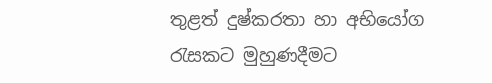තුළත් දුෂ්කරතා හා අභියෝග රැසකට මුහුණදීමට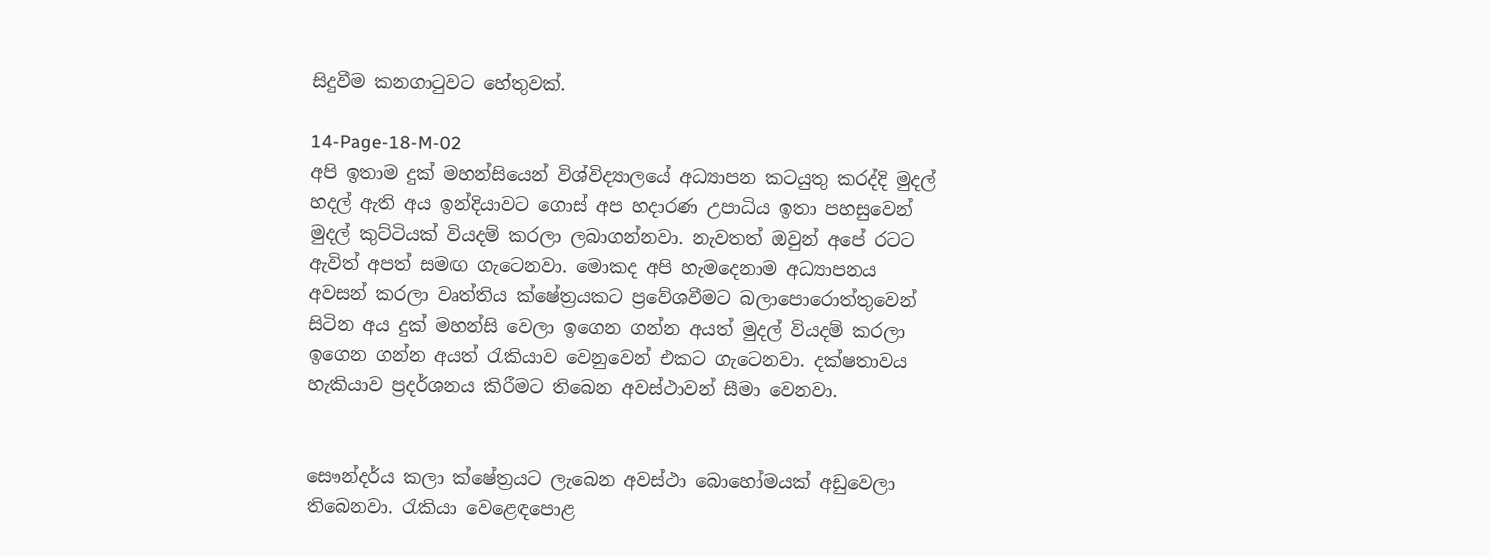සිදුවීම කනගාටුවට හේතුවක්.

14-Page-18-M-02
අපි ඉතාම දුක් මහන්සියෙන් විශ්විද්‍යාලයේ අධ්‍යාපන කටයුතු කරද්දි මුදල් හදල් ඇති අය ඉන්දියාවට ගොස් අප හදාරණ උපාධිය ඉතා පහසුවෙන් මුදල් කුට්ටියක් වියදම් කරලා ලබාගන්නවා. නැවතත් ඔවුන් අපේ රටට ඇවිත් අපත් සමඟ ගැටෙනවා. මොකද අපි හැමදෙනාම අධ්‍යාපනය අවසන් කරලා වෘත්තිය ක්ෂේත්‍රයකට ප්‍රවේශවීමට බලාපොරොත්තුවෙන් සිටින අය දුක් මහන්සි වෙලා ඉගෙන ගන්න අයත් මුදල් වියදම් කරලා ඉගෙන ගන්න අයත් රැකියාව වෙනුවෙන් එකට ගැටෙනවා. දක්ෂතාවය හැකියාව ප්‍රදර්ශනය කිරීමට තිබෙන අවස්ථාවන් සීමා වෙනවා.


සෞන්දර්ය කලා ක්ෂේත්‍රයට ලැබෙන අවස්ථා බොහෝමයක් අඩුවෙලා තිබෙනවා. රැකියා වෙළෙඳපොළ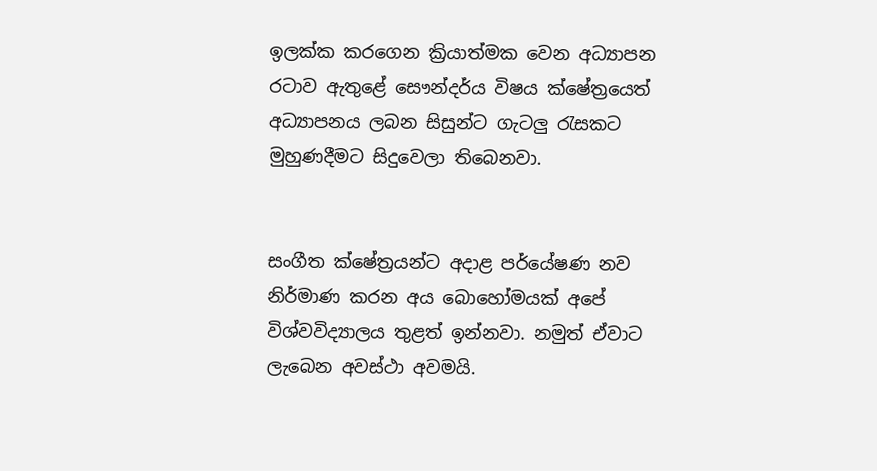ඉලක්ක කරගෙන ක්‍රියාත්මක වෙන අධ්‍යාපන රටාව ඇතුළේ සෞන්දර්ය විෂය ක්ෂේත්‍රයෙත් අධ්‍යාපනය ලබන සිසුන්ට ගැටලු රැසකට මුහුණදීමට සිදුවෙලා තිබෙනවා.


සංගීත ක්ෂේත්‍රයන්ට අදාළ පර්යේෂණ නව නිර්මාණ කරන අය බොහෝමයක් අපේ විශ්වවිද්‍යාලය තුළත් ඉන්නවා. නමුත් ඒවාට ලැබෙන අවස්ථා අවමයි.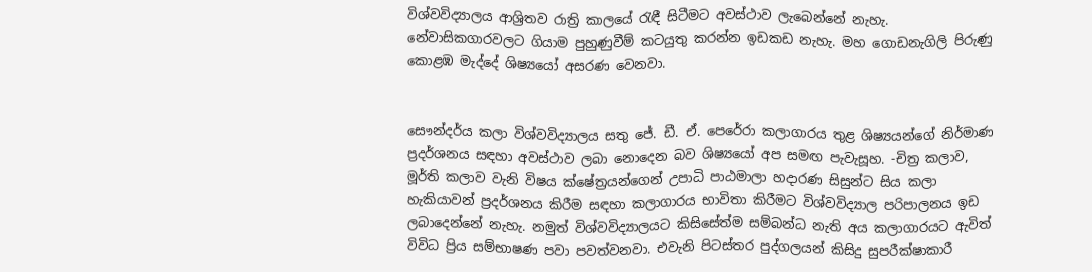විශ්වවිද්‍යාලය ආශ්‍රිතව රාත්‍රි කාලයේ රැඳී සිටීමට අවස්ථාව ලැබෙන්නේ නැහැ. නේවාසිකගාරවලට ගියාම පුහුණුවීම් කටයුතු කරන්න ඉඩකඩ නැහැ. මහ ගොඩනැගිලි පිරුණු කොළඹ මැද්දේ ශිෂ්‍යයෝ අසරණ වෙනවා.


සෞන්දර්ය කලා විශ්වවිද්‍යාලය සතු ජේ. ඩී. ඒ. පෙරේරා කලාගාරය තුළ ශිෂ්‍යයන්ගේ නිර්මාණ ප්‍රදර්ශනය සඳහා අවස්ථාව ලබා නොදෙන බව ශිෂ්‍යයෝ අප සමඟ පැවැසූහ. -චිත්‍ර කලාව, මූර්ති කලාව වැනි විෂය ක්ෂේත්‍රයන්ගෙන් උපාධි පාඨමාලා හදාරණ සිසුන්ට සිය කලා හැකියාවන් ප්‍රදර්ශනය කිරීම සඳහා කලාගාරය භාවිතා කිරීමට විශ්වවිද්‍යාල පරිපාලනය ඉඩ ලබාදෙන්නේ නැහැ. නමුත් විශ්වවිද්‍යාලයට කිසිසේත්ම සම්බන්ධ නැති අය කලාගාරයට ඇවිත් විවිධ ප්‍රිය සම්භාෂණ පවා පවත්වනවා. එවැනි පිටස්තර පුද්ගලයන් කිසිදු සුපරීක්ෂාකාරී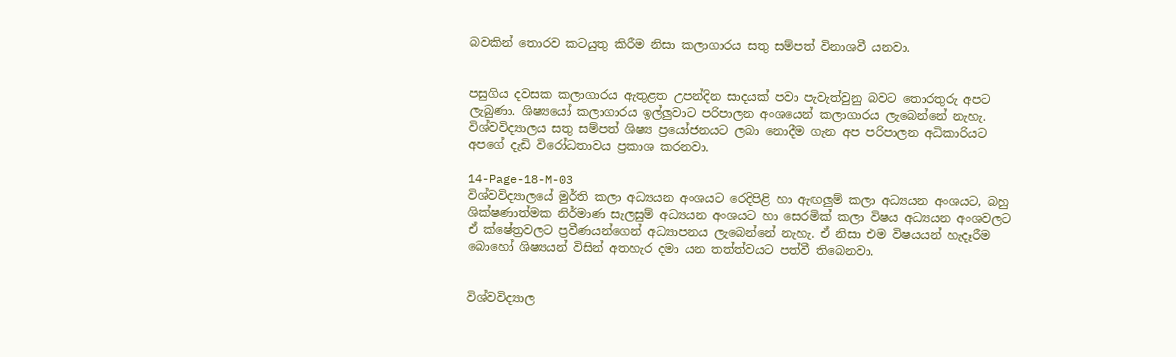බවකින් තොරව කටයුතු කිරීම නිසා කලාගාරය සතු සම්පත් විනාශවී යනවා.


පසුගිය දවසක කලාගාරය ඇතුළත උපන්දින සාදයක් පවා පැවැත්වුනු බවට තොරතුරු අපට ලැබුණා. ශිෂ්‍යයෝ කලාගාරය ඉල්ලුවාට පරිපාලන අංශයෙන් කලාගාරය ලැබෙන්නේ නැහැ. විශ්වවිද්‍යාලය සතු සම්පත් ශිෂ්‍ය ප්‍රයෝජනයට ලබා නොදීම ගැන අප පරිපාලන අධිකාරියට අපගේ දැඩි විරෝධතාවය ප්‍රකාශ කරනවා.

14-Page-18-M-03
විශ්වවිද්‍යාලයේ මුර්ති කලා අධ්‍යයන අංශයට රෙදිපිළි හා ඇඟලුම් කලා අධ්‍යයන අංශයට, බහු ශික්ෂණාත්මක නිර්මාණ සැලසුම් අධ්‍යයන අංශයට හා සෙරමික් කලා විෂය අධ්‍යයන අංශවලට ඒ ක්ෂේත්‍රවලට ප්‍රවීණයන්ගෙන් අධ්‍යාපනය ලැබෙන්නේ නැහැ. ඒ නිසා එම විෂයයන් හැදෑරීම බොහෝ ශිෂ්‍යයන් විසින් අතහැර දමා යන තත්ත්වයට පත්වී තිබෙනවා.


විශ්වවිද්‍යාල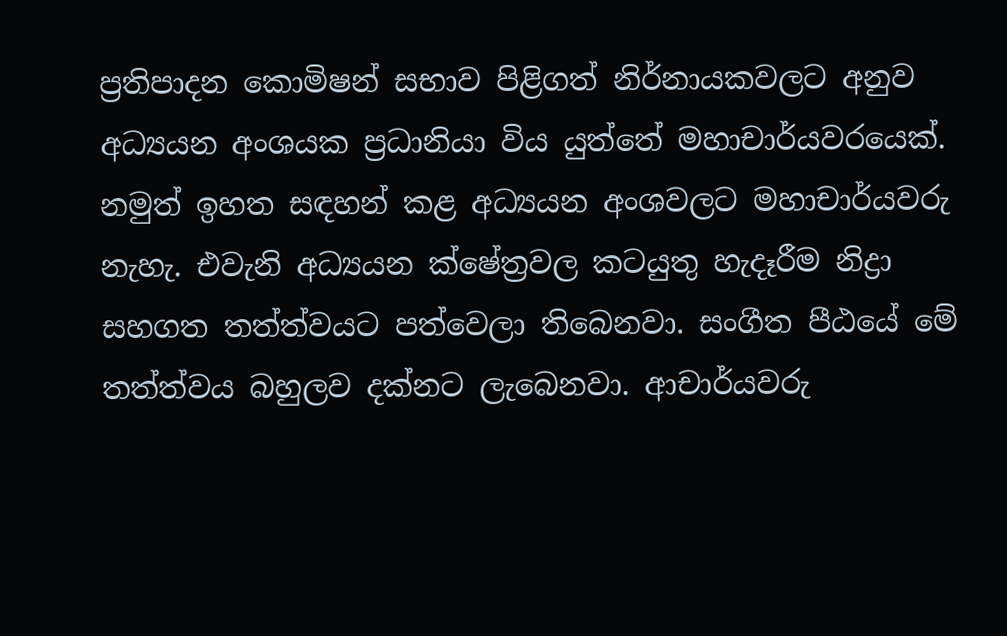ප්‍රතිපාදන කොමිෂන් සභාව පිළිගත් නිර්නායකවලට අනුව අධ්‍යයන අංශයක ප්‍රධානියා විය යුත්තේ මහාචාර්යවරයෙක්. නමුත් ඉහත සඳහන් කළ අධ්‍යයන අංශවලට මහාචාර්යවරු නැහැ. එවැනි අධ්‍යයන ක්ෂේත්‍රවල කටයුතු හැදෑරීම නිද්‍රා සහගත තත්ත්වයට පත්වෙලා තිබෙනවා. සංගීත පීඨයේ මේ තත්ත්වය බහුලව දක්නට ලැබෙනවා. ආචාර්යවරු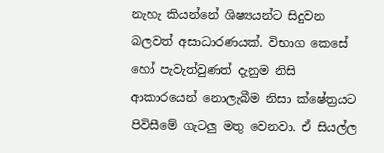නැහැ කියන්නේ ශිෂ්‍යයන්ට සිදුවන බලවත් අසාධාරණයක්. විභාග කෙසේ හෝ පැවැත්වුණත් දැනුම නිසි ආකාරයෙන් නොලැබීම නිසා ක්ෂේත්‍රයට පිවිසීමේ ගැටලු මතු වෙනවා. ඒ සියල්ල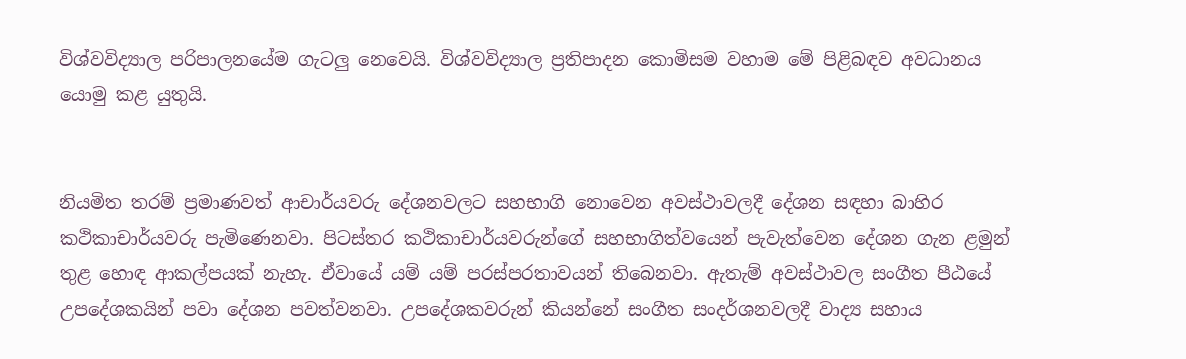විශ්වවිද්‍යාල පරිපාලනයේම ගැටලු නෙවෙයි. විශ්වවිද්‍යාල ප්‍රතිපාදන කොමිසම වහාම මේ පිළිබඳව අවධානය යොමු කළ යුතුයි.


නියමිත තරම් ප්‍රමාණවත් ආචාර්යවරු දේශනවලට සහභාගි නොවෙන අවස්ථාවලදී දේශන සඳහා බාහිර කථිකාචාර්යවරු පැමිණෙනවා. පිටස්තර කථිකාචාර්යවරුන්ගේ සහභාගිත්වයෙන් පැවැත්වෙන දේශන ගැන ළමුන් තුළ හොඳ ආකල්පයක් නැහැ. ඒවායේ යම් යම් පරස්පරතාවයන් තිබෙනවා. ඇතැම් අවස්ථාවල සංගීත පීඨයේ උපදේශකයින් පවා දේශන පවත්වනවා. උපදේශකවරුන් කියන්නේ සංගීත සංදර්ශනවලදී වාද්‍ය සහාය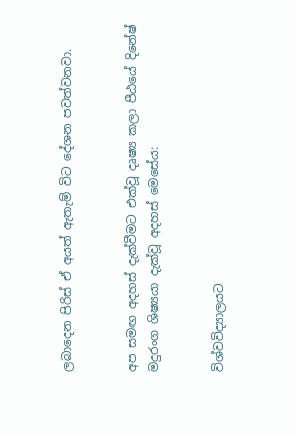ලබාදෙන පිරිස් ඒ අයත් ඇතැම් විට දේශන පවත්වනවා.


අප සමඟ අදහස් දැක්වීමට එක්වූ දෘෂ්‍ය කලා පීඨයේ දිනේෂ් මදුරංග ශිෂ්‍යයා දැක්වූ අදහස් මෙසේය:


විශ්වවිද්‍යාලයට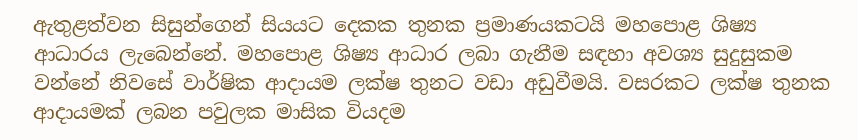ඇතුළත්වන සිසුන්ගෙන් සියයට දෙකක තුනක ප්‍රමාණයකටයි මහපොළ ශිෂ්‍ය ආධාරය ලැබෙන්නේ. මහපොළ ශිෂ්‍ය ආධාර ලබා ගැනීම සඳහා අවශ්‍ය සුදුසුකම වන්නේ නිවසේ වාර්ෂික ආදායම ලක්ෂ තුනට වඩා අඩුවීමයි. වසරකට ලක්ෂ තුනක ආදායමක් ලබන පවුලක මාසික වියදම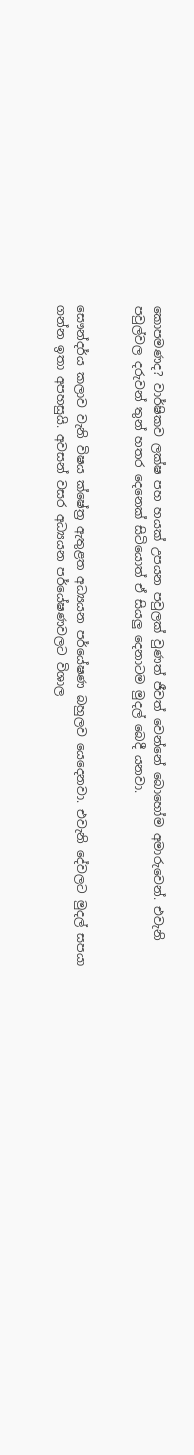කොපමණද? වාර්ෂිකව ලක්ෂ පහ හයක් උපයන පවුලක් වුණත් ජීවත් වෙන්නේ බොහෝම අමාරුවෙන්. එවැනි පවුල්වල දරුවන් තුන් හතර දෙනෙක් සිටියොත් ඒ සියලු දෙනාටම මුදල් බෙදී යනවා.


සෞන්දර්ය කලාව වැනි විෂය ක්ෂේත්‍ර ඇතුළත අධ්‍යයන පර්යේෂණ බහුලව යෙදෙනවා. එවැනි දේවලට මුදල් සපයා ගන්න ඉතා අපහසුයි. අවසන් වසර අධ්‍යයන පර්යේෂණවලට විශාල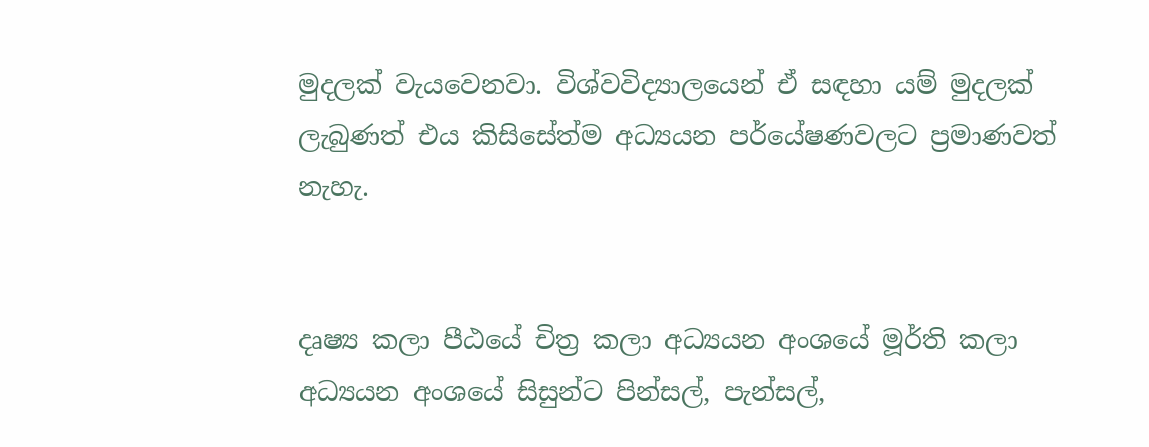මුදලක් වැයවෙනවා. විශ්වවිද්‍යාලයෙන් ඒ සඳහා යම් මුදලක් ලැබුණත් එය කිසිසේත්ම අධ්‍යයන පර්යේෂණවලට ප්‍රමාණවත් නැහැ.


දෘෂ්‍ය කලා පීඨයේ චිත්‍ර කලා අධ්‍යයන අංශයේ මූර්ති කලා අධ්‍යයන අංශයේ සිසුන්ට පින්සල්, පැන්සල්,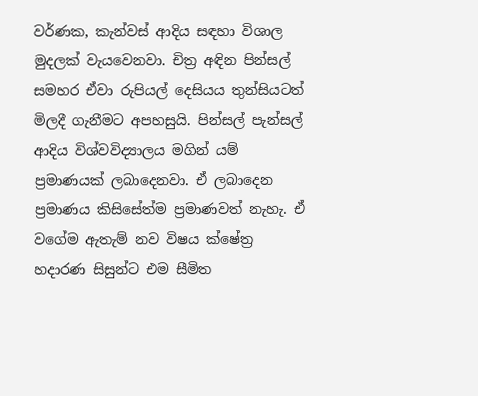වර්ණක, කැන්වස් ආදිය සඳහා විශාල මුදලක් වැයවෙනවා. චිත්‍ර අඳින පින්සල් සමහර ඒවා රුපියල් දෙසියය තුන්සියටත් මිලදී ගැනීමට අපහසුයි. පින්සල් පැන්සල් ආදිය විශ්වවිද්‍යාලය මගින් යම් ප්‍රමාණයක් ලබාදෙනවා. ඒ ලබාදෙන ප්‍රමාණය කිසිසේත්ම ප්‍රමාණවත් නැහැ. ඒ වගේම ඇතැම් නව විෂය ක්ෂේත්‍ර හදාරණ සිසුන්ට එම සීමිත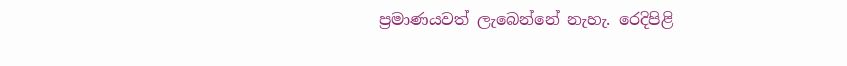ප්‍රමාණයවත් ලැබෙන්නේ නැහැ. රෙදිපිළි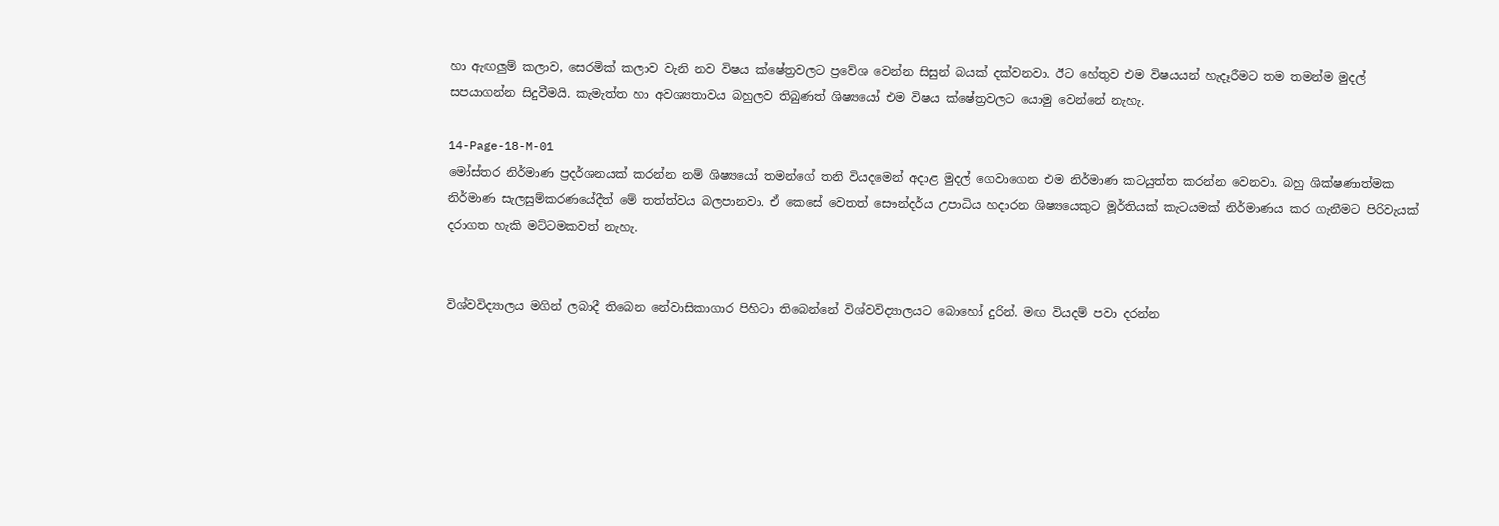හා ඇඟලුම් කලාව, සෙරමික් කලාව වැනි නව විෂය ක්ෂේත්‍රවලට ප්‍රවේශ වෙන්න සිසුන් බයක් දක්වනවා. ඊට හේතුව එම විෂයයන් හැදෑරීමට තම තමන්ම මුදල් සපයාගන්න සිදුවීමයි. කැමැත්ත හා අවශ්‍යතාවය බහුලව තිබුණත් ශිෂ්‍යයෝ එම විෂය ක්ෂේත්‍රවලට යොමු වෙන්නේ නැහැ.

14-Page-18-M-01
මෝස්තර නිර්මාණ ප්‍රදර්ශනයක් කරන්න නම් ශිෂ්‍යයෝ තමන්ගේ තනි වියදමෙන් අදාළ මුදල් ගෙවාගෙන එම නිර්මාණ කටයුත්ත කරන්න වෙනවා. බහු ශික්ෂණාත්මක නිර්මාණ සැලසුම්කරණයේදීත් මේ තත්ත්වය බලපානවා. ඒ කෙසේ වෙතත් සෞන්දර්ය උපාධිය හදාරන ශිෂ්‍යයෙකුට මූර්තියක් කැටයමක් නිර්මාණය කර ගැනීමට පිරිවැයක් දරාගත හැකි මට්ටමකවත් නැහැ.


විශ්වවිද්‍යාලය මගින් ලබාදී තිබෙන නේවාසිකාගාර පිහිටා තිබෙන්නේ විශ්වවිද්‍යාලයට බොහෝ දුරින්. මඟ වියදම් පවා දරන්න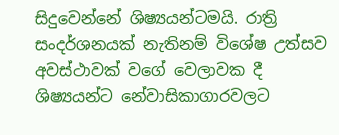සිදුවෙන්නේ ශිෂ්‍යයන්ටමයි. රාත්‍රි සංදර්ශනයක් නැතිනම් විශේෂ උත්සව අවස්ථාවක් වගේ වෙලාවක දී ශිෂ්‍යයන්ට නේවාසිකාගාරවලට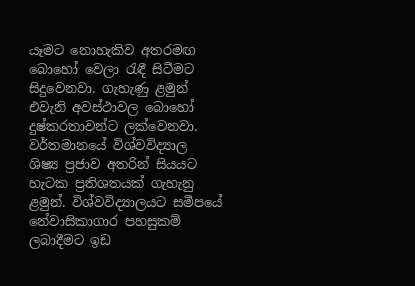යෑමට නොහැකිව අතරමඟ බොහෝ වෙලා රැඳී සිටීමට සිදුවෙනවා. ගැහැණු ළමුන් එවැනි අවස්ථාවල බොහෝ දුෂ්කරතාවන්ට ලක්වෙනවා. වර්තමානයේ විශ්වවිද්‍යාල ශිෂ්‍ය ප්‍රජාව අතරින් සියයට හැටක ප්‍රතිශතයක් ගැහැනු ළමුන්. විශ්වවිද්‍යාලයට සමීපයේ නේවාසිකාගාර පහසුකම් ලබාදීමට ඉඩ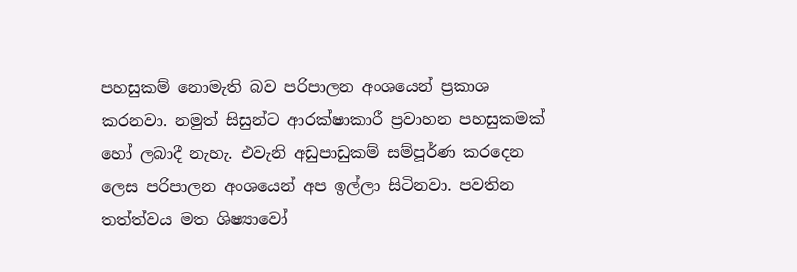පහසුකම් නොමැති බව පරිපාලන අංශයෙන් ප්‍රකාශ කරනවා. නමුත් සිසුන්ට ආරක්ෂාකාරී ප්‍රවාහන පහසුකමක් හෝ ලබාදී නැහැ. එවැනි අඩුපාඩුකම් සම්පූර්ණ කරදෙන ලෙස පරිපාලන අංශයෙන් අප ඉල්ලා සිටිනවා. පවතින තත්ත්වය මත ශිෂ්‍යාවෝ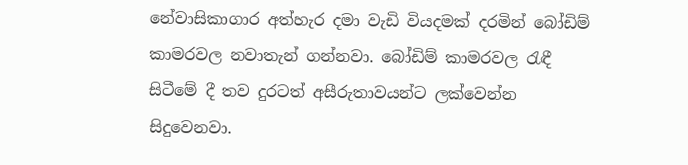නේවාසිකාගාර අත්හැර දමා වැඩි වියදමක් දරමින් බෝඩිම් කාමරවල නවාතැන් ගන්නවා. බෝඩිම් කාමරවල රැඳී සිටීමේ දී තව දුරටත් අසීරුතාවයන්ට ලක්වෙන්න සිදුවෙනවා.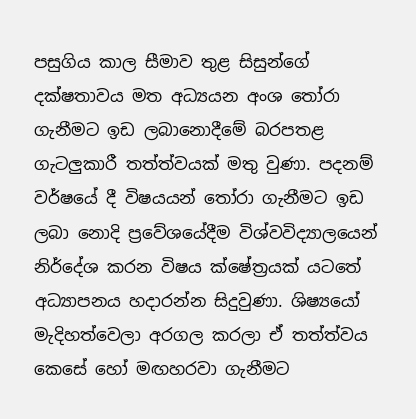පසුගිය කාල සීමාව තුළ සිසුන්ගේ දක්ෂතාවය මත අධ්‍යයන අංශ තෝරා ගැනීමට ඉඩ ලබානොදීමේ බරපතළ ගැටලුකාරී තත්ත්වයක් මතු වුණා. පදනම් වර්ෂයේ දී විෂයයන් තෝරා ගැනීමට ඉඩ ලබා නොදි ප්‍රවේශයේදීම විශ්වවිද්‍යාලයෙන් නිර්දේශ කරන විෂය ක්ෂේත්‍රයක් යටතේ අධ්‍යාපනය හදාරන්න සිදුවුණා. ශිෂ්‍යයෝ මැදිහත්වෙලා අරගල කරලා ඒ තත්ත්වය කෙසේ හෝ මඟහරවා ගැනීමට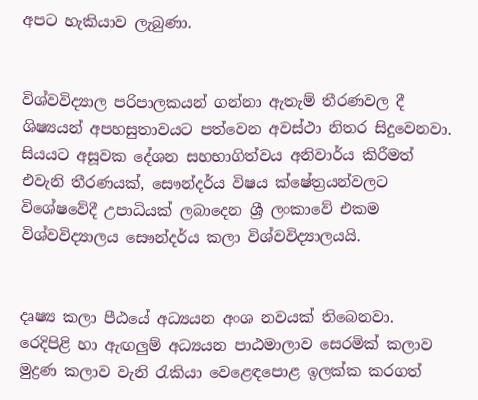අපට හැකියාව ලැබුණා.


විශ්වවිද්‍යාල පරිපාලකයන් ගන්නා ඇතැම් තීරණවල දී ශිෂ්‍යයන් අපහසුතාවයට පත්වෙන අවස්ථා නිතර සිදුවෙනවා. සියයට අසූවක දේශන සහභාගිත්වය අනිවාර්ය කිරීමත් එවැනි තීරණයක්, සෞන්දර්ය විෂය ක්ෂේත්‍රයන්වලට විශේෂවේදී උපාධියක් ලබාදෙන ශ්‍රී ලංකාවේ එකම විශ්වවිද්‍යාලය සෞන්දර්ය කලා විශ්වවිද්‍යාලයයි.


දෘෂ්‍ය කලා පීඨයේ අධ්‍යයන අංශ නවයක් තිබෙනවා. රෙදිපිළි හා ඇඟලුම් අධ්‍යයන පාඨමාලාව සෙරමික් කලාව මුද්‍රණ කලාව වැනි රැකියා වෙළෙඳපොළ ඉලක්ක කරගත්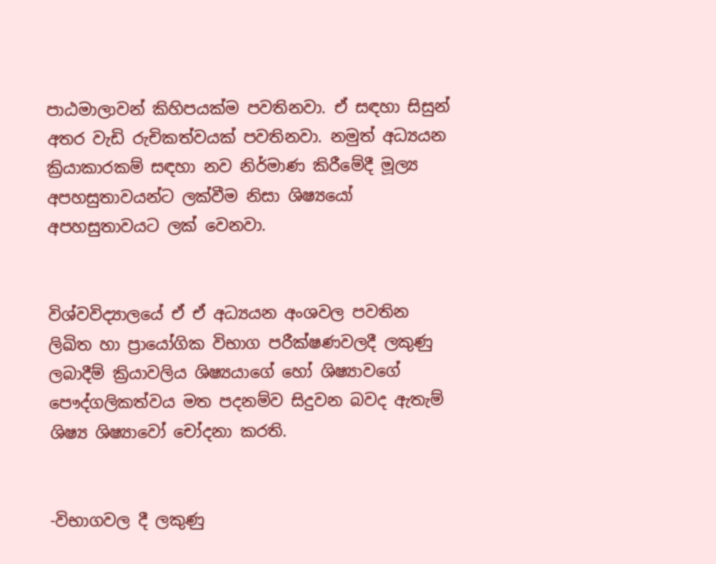පාඨමාලාවන් කිහිපයක්ම පවතිනවා. ඒ සඳහා සිසුන් අතර වැඩි රුචිකත්වයක් පවතිනවා. නමුත් අධ්‍යයන ක්‍රියාකාරකම් සඳහා නව නිර්මාණ කිරීමේදී මූල්‍ය අපහසුතාවයන්ට ලක්වීම නිසා ශිෂ්‍යයෝ අපහසුතාවයට ලක් වෙනවා.


විශ්වවිද්‍යාලයේ ඒ ඒ අධ්‍යයන අංශවල පවතින ලිඛිත හා ප්‍රායෝගික විභාග පරීක්ෂණවලදී ලකුණු ලබාදීම් ක්‍රියාවලිය ශිෂ්‍යයාගේ හෝ ශිෂ්‍යාවගේ පෞද්ගලිකත්වය මත පදනම්ව සිදුවන බවද ඇතැම් ශිෂ්‍ය ශිෂ්‍යාවෝ චෝදනා කරති.


-විභාගවල දී ලකුණු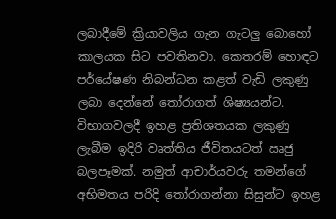ලබාදීමේ ක්‍රියාවලිය ගැන ගැටලු බොහෝ කාලයක සිට පවතිනවා. කෙතරම් හොඳට පර්යේෂණ නිබන්ධන කළත් වැඩි ලකුණු ලබා දෙන්නේ තෝරාගත් ශිෂ්‍යයන්ට. විභාගවලදී ඉහළ ප්‍රතිශතයක ලකුණු ලැබීම ඉදිරි වෘත්තිය ජීවිතයටත් ඍජු බලපෑමක්. නමුත් ආචාර්යවරු තමන්ගේ අභිමතය පරිදි තෝරාගන්නා සිසුන්ට ඉහළ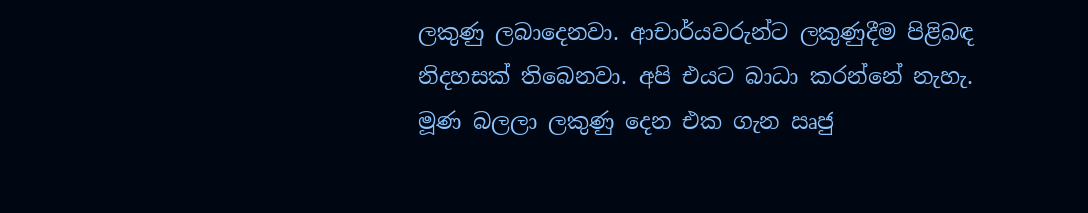ලකුණු ලබාදෙනවා. ආචාර්යවරුන්ට ලකුණුදීම පිළිබඳ නිදහසක් තිබෙනවා. අපි එයට බාධා කරන්නේ නැහැ. මූණ බලලා ලකුණු දෙන එක ගැන ඍජු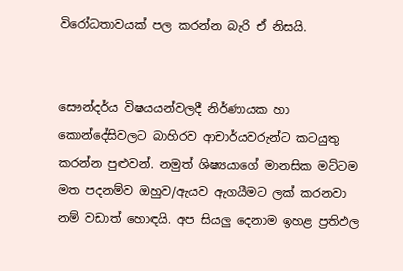විරෝධතාවයක් පල කරන්න බැරි ඒ නිසයි.


සෞන්දර්ය විෂයයන්වලදී නිර්ණායක හා කොන්දේසිවලට බාහිරව ආචාර්යවරුන්ට කටයුතු කරන්න පුළුවන්. නමුත් ශිෂ්‍යයාගේ මානසික මට්ටම මත පදනම්ව ඔහුව/ඇයව ඇගයීමට ලක් කරනවා නම් වඩාත් හොඳයි. අප සියලු දෙනාම ඉහළ ප්‍රතිඵල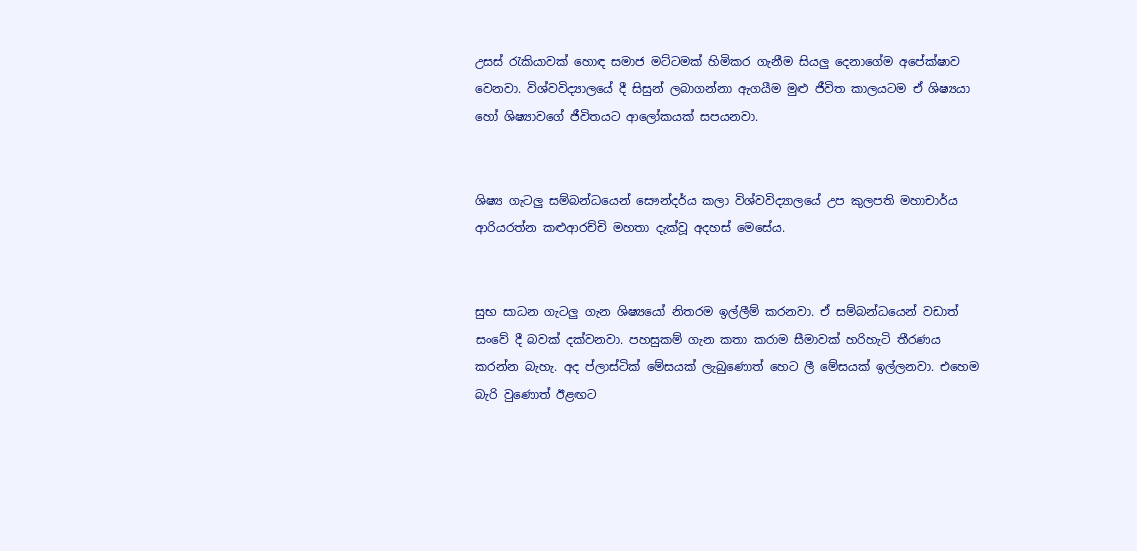උසස් රැකියාවක් හොඳ සමාජ මට්ටමක් හිමිකර ගැනීම සියලු දෙනාගේම අපේක්ෂාව වෙනවා. විශ්වවිද්‍යාලයේ දී සිසුන් ලබාගන්නා ඇගයීම මුළු ජීවිත කාලයටම ඒ ශිෂ්‍යයා හෝ ශිෂ්‍යාවගේ ජීවිතයට ආලෝකයක් සපයනවා.


ශිෂ්‍ය ගැටලු සම්බන්ධයෙන් සෞන්දර්ය කලා විශ්වවිද්‍යාලයේ උප කුලපති මහාචාර්ය ආරියරත්න කළුආරච්චි මහතා දැක්වූ අදහස් මෙසේය.


සුභ සාධන ගැටලු ගැන ශිෂ්‍යයෝ නිතරම ඉල්ලීම් කරනවා. ඒ සම්බන්ධයෙන් වඩාත් සංවේ දී බවක් දක්වනවා. පහසුකම් ගැන කතා කරාම සීමාවක් හරිහැටි තීරණය කරන්න බැහැ. අද ප්ලාස්ටික් මේසයක් ලැබුණොත් හෙට ලී මේසයක් ඉල්ලනවා. එහෙම බැරි වුණොත් ඊළඟට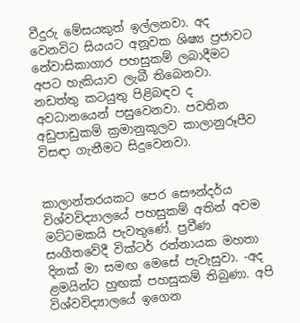වීදුරු මේසයකුත් ඉල්ලනවා. අද වෙනවිට සියයට අනූවක ශිෂ්‍ය ප්‍රජාවට නේවාසිකාගාර පහසුකම් ලබාදීමට අපට හැකියාව ලැබී තිබෙනවා. නඩත්තු කටයුතු පිළිබඳව ද අවධානයෙන් පසුවෙනවා. පවතින අඩුපාඩුකම් ක්‍රමානුකූලව කාලානුරූපීව විසඳා ගැනීමට සිදුවෙනවා.


කාලාන්තරයකට පෙර සෞන්දර්ය විශ්වවිද්‍යාලයේ පහසුකම් අතින් අවම මට්ටමකයි පැවතුණේ. ප්‍රවීණ සංගීතවේදී වික්ටර් රත්නායක මහතා දිනක් මා සමඟ මෙසේ පැවැසුවා. -අද ළමයින්ට හුඟක් පහසුකම් තිබුණා. අපි විශ්වවිද්‍යාලයේ ඉගෙන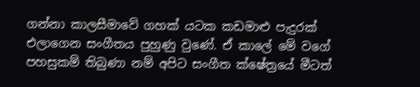ගන්නා කාලසීමාවේ ගහක් යටක කඩමාළු පැදුරක් එලාගෙන සංගීතය පුහුණු වුණේ. ඒ කාලේ මේ වගේ පහසුකම් තිබුණා නම් අපිට සංගීත ක්ෂේත්‍රයේ මීටත්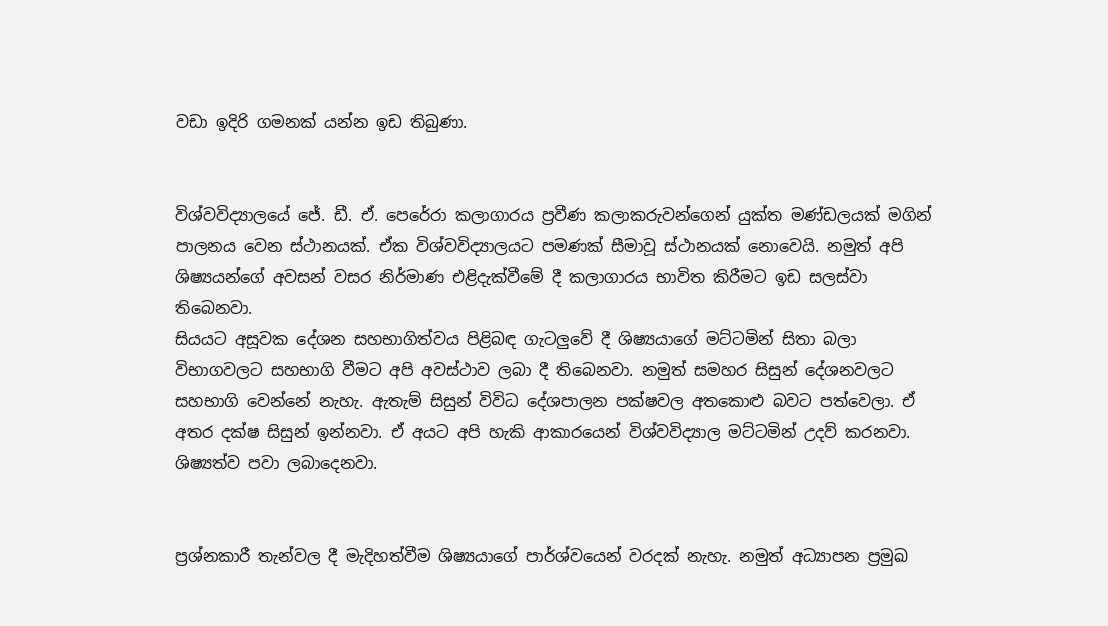වඩා ඉදිරි ගමනක් යන්න ඉඩ තිබුණා.


විශ්වවිද්‍යාලයේ ජේ. ඩී. ඒ. පෙරේරා කලාගාරය ප්‍රවීණ කලාකරුවන්ගෙන් යුක්ත මණ්ඩලයක් මගින් පාලනය වෙන ස්ථානයක්. ඒක විශ්වවිද්‍යාලයට පමණක් සීමාවූ ස්ථානයක් නොවෙයි. නමුත් අපි ශිෂ්‍යයන්ගේ අවසන් වසර නිර්මාණ එළිදැක්වීමේ දී කලාගාරය භාවිත කිරීමට ඉඩ සලස්වා තිබෙනවා.
සියයට අසූවක දේශන සහභාගිත්වය පිළිබඳ ගැටලුවේ දී ශිෂ්‍යයාගේ මට්ටමින් සිතා බලා විභාගවලට සහභාගි වීමට අපි අවස්ථාව ලබා දී තිබෙනවා. නමුත් සමහර සිසුන් දේශනවලට සහභාගි වෙන්නේ නැහැ. ඇතැම් සිසුන් විවිධ දේශපාලන පක්ෂවල අතකොළු බවට පත්වෙලා. ඒ අතර දක්ෂ සිසුන් ඉන්නවා. ඒ අයට අපි හැකි ආකාරයෙන් විශ්වවිද්‍යාල මට්ටමින් උදව් කරනවා. ශිෂ්‍යත්ව පවා ලබාදෙනවා.


ප්‍රශ්නකාරී තැන්වල දී මැදිහත්වීම ශිෂ්‍යයාගේ පාර්ශ්වයෙන් වරදක් නැහැ. නමුත් අධ්‍යාපන ප්‍රමුඛ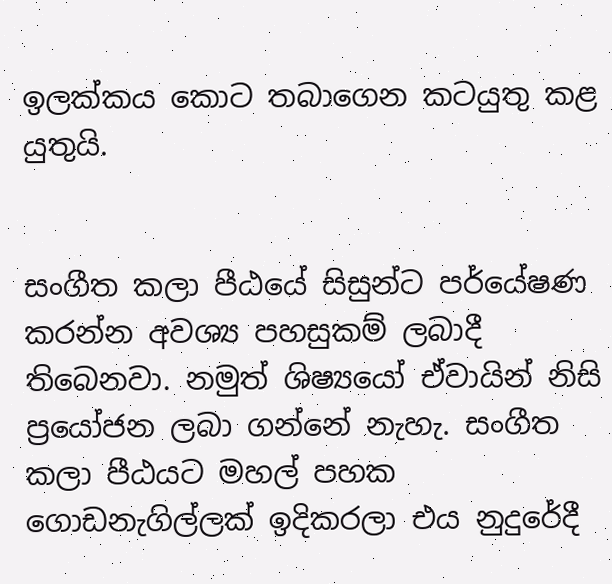ඉලක්කය කොට තබාගෙන කටයුතු කළ යුතුයි.


සංගීත කලා පීඨයේ සිසුන්ට පර්යේෂණ කරන්න අවශ්‍ය පහසුකම් ලබාදී තිබෙනවා. නමුත් ශිෂ්‍යයෝ ඒවායින් නිසි ප්‍රයෝජන ලබා ගන්නේ නැහැ. සංගීත කලා පීඨයට මහල් පහක ගොඩනැගිල්ලක් ඉදිකරලා එය නුදුරේදී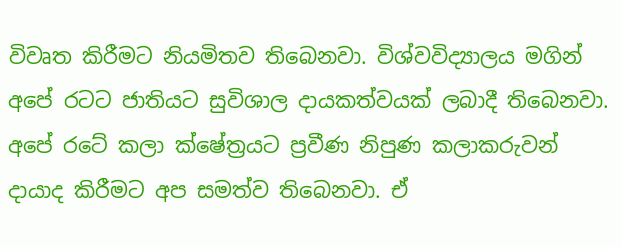විවෘත කිරීමට නියමිතව තිබෙනවා. විශ්වවිද්‍යාලය මගින් අපේ රටට ජාතියට සුවිශාල දායකත්වයක් ලබාදී තිබෙනවා. අපේ රටේ කලා ක්ෂේත්‍රයට ප්‍රවීණ නිපුණ කලාකරුවන් දායාද කිරීමට අප සමත්ව තිබෙනවා. ඒ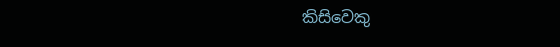කිසිවෙකු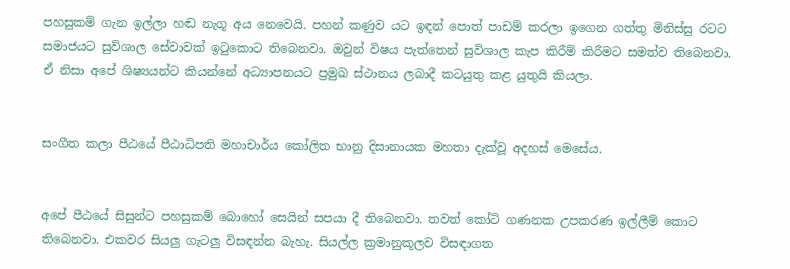පහසුකම් ගැන ඉල්ලා හඬ නැගූ අය නෙවෙයි. පහන් කණුව යට ඉඳන් පොත් පාඩම් කරලා ඉගෙන ගත්තු මිනිස්සු රටට සමාජයට සුවිශාල සේවාවක් ඉටුකොට තිබෙනවා. ඔවුන් විෂය පැත්තෙන් සුවිශාල කැප කිරීම් කිරීමට සමත්ව තිබෙනවා. ඒ නිසා අපේ ශිෂ්‍යයන්ට කියන්නේ අධ්‍යාපනයට ප්‍රමුඛ ස්ථානය ලබාදී කටයුතු කළ යුතුයි කියලා.


සංගීත කලා පීඨයේ පීඨාධිපති මහාචාර්ය කෝලිත භානු දිසානායක මහතා දැක්වූ අදහස් මෙසේය.


අපේ පීඨයේ සිසුන්ට පහසුකම් බොහෝ සෙයින් සපයා දී තිබෙනවා. තවත් කෝටි ගණනක උපකරණ ඉල්ලීම් කොට තිබෙනවා. එකවර සියලු ගැටලු විසඳන්න බැහැ. සියල්ල ක්‍රමානුකූලව විසඳාගත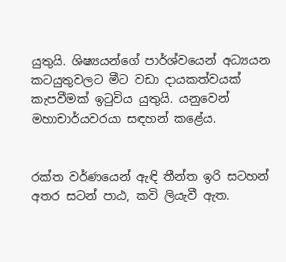යුතුයි. ශිෂ්‍යයන්ගේ පාර්ශ්වයෙන් අධ්‍යයන කටයුතුවලට මීට වඩා දායකත්වයක් කැපවීමක් ඉටුවිය යුතුයි. යනුවෙන් මහාචාර්යවරයා සඳහන් කළේය.


රක්ත වර්ණයෙන් ඇඳි තීන්ත ඉරි සටහන් අතර සටන් පාඨ, කවි ලියැවී ඇත.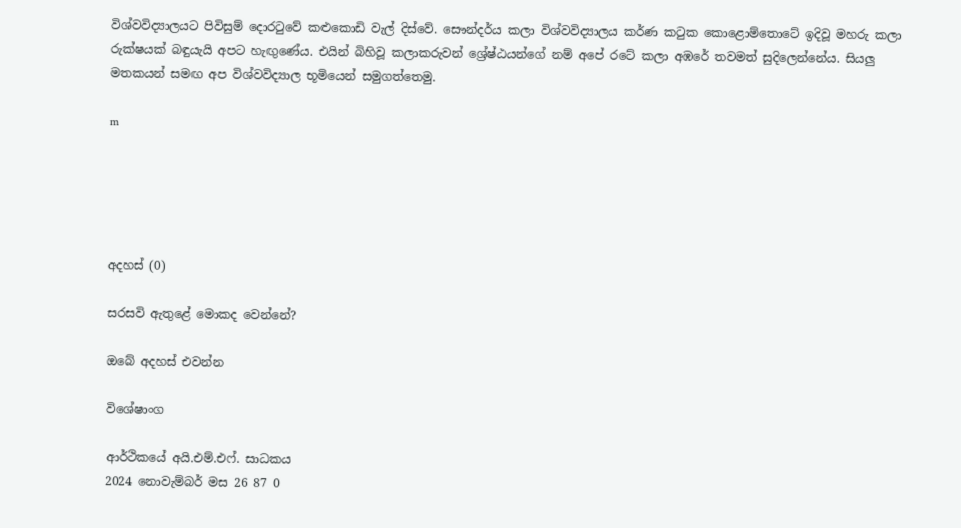විශ්වවිද්‍යාලයට පිවිසුම් දොරටුවේ කළුකොඩි වැල් දිස්වේ. සෞන්දර්ය කලා විශ්වවිද්‍යාලය කර්ණ කටුක කොළොම්තොටේ ඉදිවූ මහරු කලා රුක්ෂයක් බඳුයැයි අපට හැඟුණේය. එයින් බිහිවූ කලාකරුවන් ශ්‍රේෂ්ඨයන්ගේ නම් අපේ රටේ කලා අඹරේ තවමත් සුදිලෙන්නේය. සියලු මතකයන් සමඟ අප විශ්වවිද්‍යාල භූමියෙන් සමුගත්තෙමු.

m





අදහස් (0)

සරසවි ඇතුළේ මොකද වෙන්නේ?

ඔබේ අදහස් එවන්න

විශේෂාංග

ආර්ථිකයේ අයි.එම්.එෆ්. සාධකය
2024 නොවැම්බර් මස 26 87 0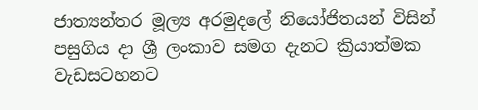ජාත්‍යන්තර මූල්‍ය අරමුදලේ නියෝජිතයන් විසින් පසුගිය දා ශ්‍රී ලංකාව සමග දැනට ක්‍රියාත්මක වැඩසටහනට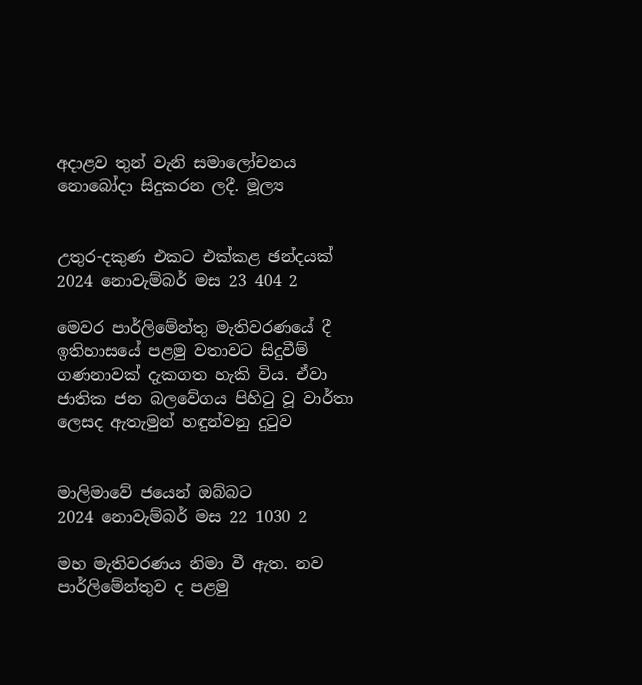අදාළව තුන් වැනි සමාලෝචනය නොබෝදා සිදුකරන ලදී. මූල්‍ය


උතුර-දකුණ එකට එක්කළ ඡන්දයක්
2024 නොවැම්බර් මස 23 404 2

මෙවර පාර්ලිමේන්තු මැතිවරණයේ දී ඉතිහාසයේ පළමු වතාවට සිදුවීම් ගණනාවක් දැකගත හැකි විය. ඒවා ජාතික ජන බලවේගය පිහිටු වූ වාර්තා ලෙසද ඇතැමුන් හඳුන්වනු දුටුව


මාලිමාවේ ජයෙන් ඔබ්බට
2024 නොවැම්බර් මස 22 1030 2

මහ මැතිවරණය නිමා වී ඇත. නව පාර්ලිමේන්තුව ද පළමු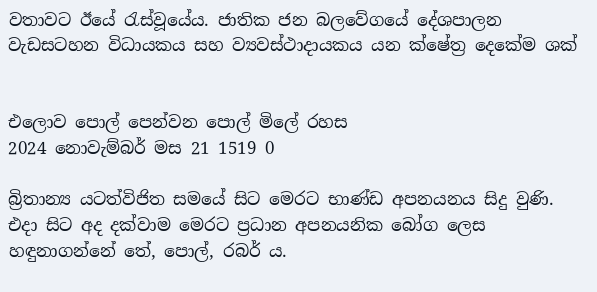වතාවට ඊයේ රැස්වූයේය. ජාතික ජන බලවේගයේ දේශපාලන වැඩසටහන විධායකය සහ ව්‍යවස්ථාදායකය යන ක්ෂේත්‍ර දෙකේම ශක්


එලොව පොල් පෙන්වන පොල් මිලේ රහස
2024 නොවැම්බර් මස 21 1519 0

බ්‍රිතාන්‍ය යටත්විජිත සමයේ සිට මෙරට භාණ්ඩ අපනයනය සිදු වුණි. එදා සිට අද දක්වාම මෙරට ප්‍රධාන අපනයනික බෝග ලෙස හඳුනාගන්නේ තේ, පොල්, රබර් ය.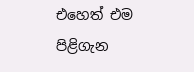එහෙත් එම පිළිගැන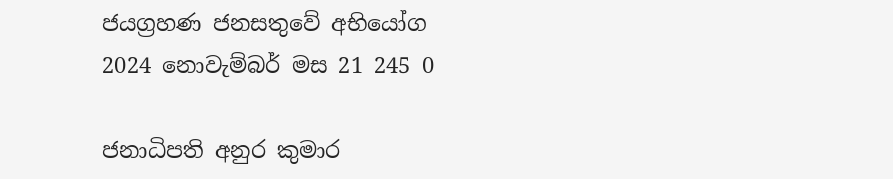ජයග්‍රහණ ජනසතුවේ අභියෝග
2024 නොවැම්බර් මස 21 245 0

ජනාධිපති අනුර කුමාර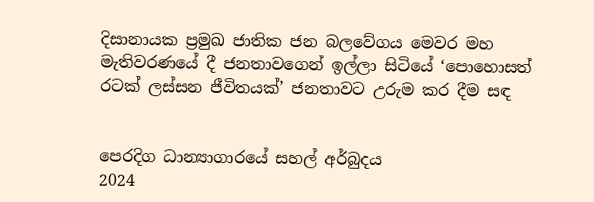දිසානායක ප්‍රමුඛ ජාතික ජන බලවේගය මෙවර මහ මැතිවරණයේ දී ජනතාවගෙන් ඉල්ලා සිටියේ ‘පොහොසත් රටක් ලස්සන ජීවිතයක්’ ජනතාවට උරුම කර දීම සඳ


පෙරදිග ධාන්‍යාගාරයේ සහල් අර්බුදය
2024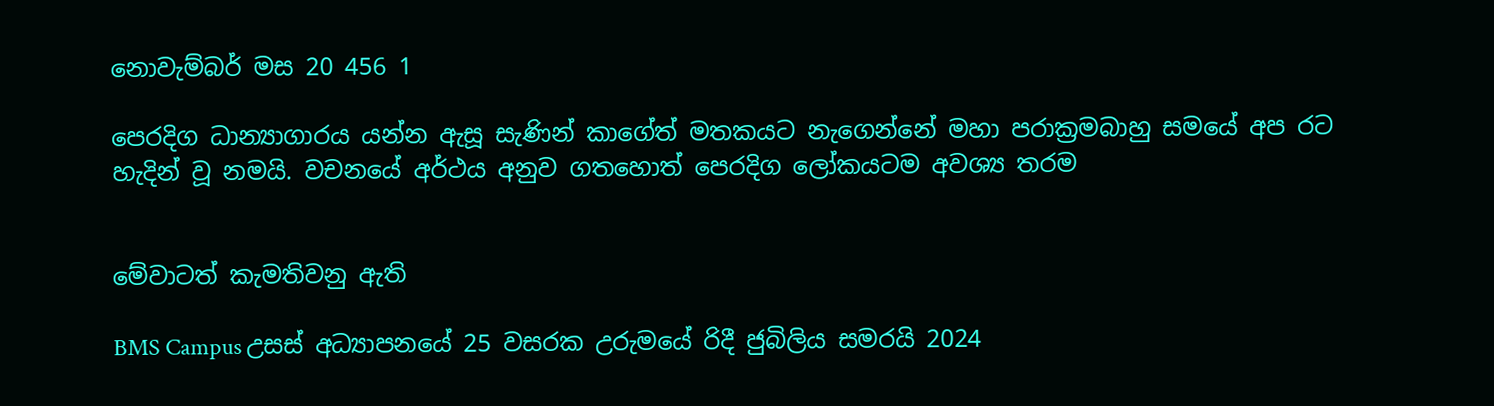නොවැම්බර් මස 20 456 1

පෙරදිග ධාන්‍යාගාරය යන්න ඇසූ සැණින් කාගේත් මතකයට නැගෙන්නේ මහා පරාක්‍රමබාහු සමයේ අප රට හැදින් වූ නමයි. වචනයේ අර්ථය අනුව ගතහොත් පෙරදිග ලෝකයටම අවශ්‍ය තරම


මේවාටත් කැමතිවනු ඇති

BMS Campus උසස් අධ්‍යාපනයේ 25 වසරක උරුමයේ රිදී ජුබිලිය සමරයි 2024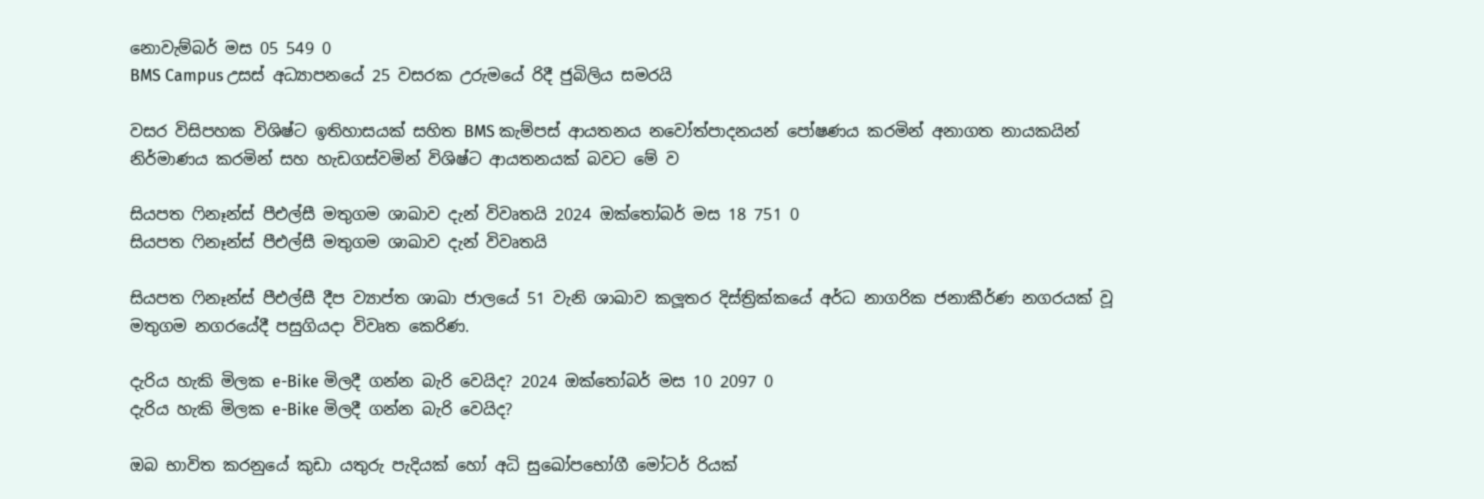නොවැම්බර් මස 05 549 0
BMS Campus උසස් අධ්‍යාපනයේ 25 වසරක උරුමයේ රිදී ජුබිලිය සමරයි

වසර විසිපහක විශිෂ්ට ඉතිහාසයක් සහිත BMS කැම්පස් ආයතනය නවෝත්පාදනයන් පෝෂණය කරමින් අනාගත නායකයින් නිර්මාණය කරමින් සහ හැඩගස්වමින් විශිෂ්ට ආයතනයක් බවට මේ ව

සියපත ෆිනෑන්ස් පීඑල්සී මතුගම ශාඛාව දැන් විවෘතයි 2024 ඔක්තෝබර් මස 18 751 0
සියපත ෆිනෑන්ස් පීඑල්සී මතුගම ශාඛාව දැන් විවෘතයි

සියපත ෆිනෑන්ස් පීඑල්සී දීප ව්‍යාප්ත ශාඛා ජාලයේ 51 වැනි ශාඛාව කලූතර දිස්ත්‍රික්කයේ අර්ධ නාගරික ජනාකීර්ණ නගරයක් වූ මතුගම නගරයේදී පසුගියදා විවෘත කෙරිණ.

දැරිය හැකි මිලක e-Bike මිලදී ගන්න බැරි වෙයිද? 2024 ඔක්තෝබර් මස 10 2097 0
දැරිය හැකි මිලක e-Bike මිලදී ගන්න බැරි වෙයිද?

ඔබ භාවිත කරනුයේ කුඩා යතුරු පැදියක් හෝ අධි සුඛෝපභෝගී මෝටර් රියක්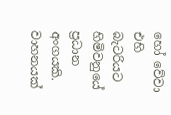හෝ වේවා එහි බැටරියට හිමිවනුයේ ප්‍රධාන අංගයකි. වාහනයක්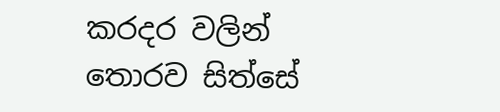කරදර වලින් තොරව සිත්සේ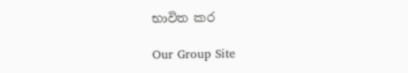භාවිත කර

Our Group Site